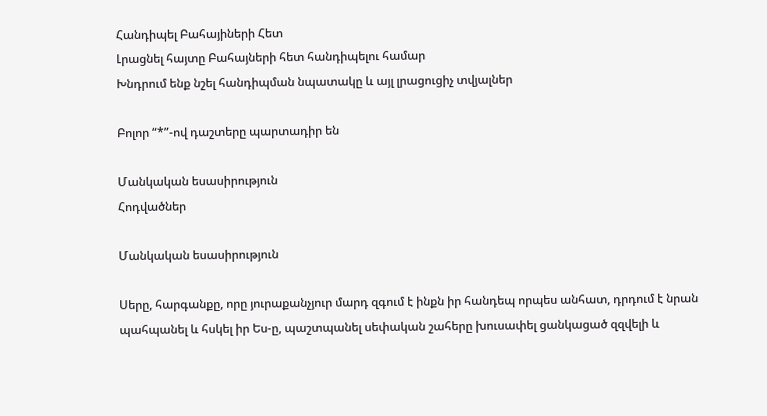Հանդիպել Բահայիների Հետ
Լրացնել հայտը Բահայների հետ հանդիպելու համար
Խնդրում ենք նշել հանդիպման նպատակը և այլ լրացուցիչ տվյալներ

Բոլոր “*”-ով դաշտերը պարտադիր են

Մանկական եսասիրություն
Հոդվածներ

Մանկական եսասիրություն

Սերը, հարգանքը, որը յուրաքանչյուր մարդ զգում է ինքն իր հանդեպ որպես անհատ, դրդում է նրան պահպանել և հսկել իր Ես-ը, պաշտպանել սեփական շահերը խուսափել ցանկացած զզվելի և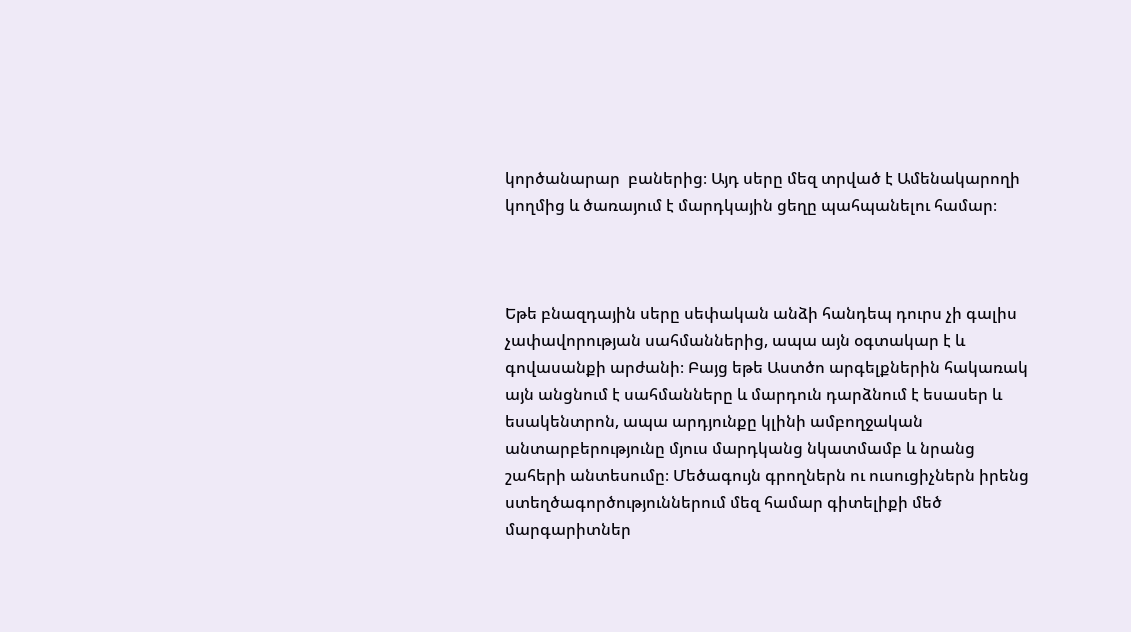կործանարար  բաներից։ Այդ սերը մեզ տրված է Ամենակարողի կողմից և ծառայում է մարդկային ցեղը պահպանելու համար։



Եթե բնազդային սերը սեփական անձի հանդեպ դուրս չի գալիս չափավորության սահմաններից, ապա այն օգտակար է և գովասանքի արժանի։ Բայց եթե Աստծո արգելքներին հակառակ այն անցնում է սահմանները և մարդուն դարձնում է եսասեր և եսակենտրոն, ապա արդյունքը կլինի ամբողջական անտարբերությունը մյուս մարդկանց նկատմամբ և նրանց շահերի անտեսումը։ Մեծագույն գրողներն ու ուսուցիչներն իրենց ստեղծագործություններում մեզ համար գիտելիքի մեծ մարգարիտներ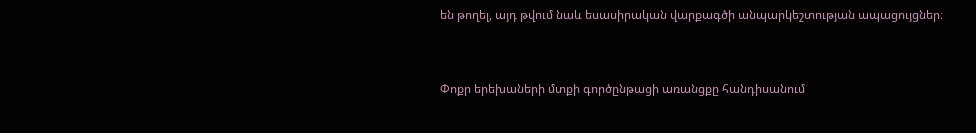են թողել, այդ թվում նաև եսասիրական վարքագծի անպարկեշտության ապացույցներ։



Փոքր երեխաների մտքի գործընթացի առանցքը հանդիսանում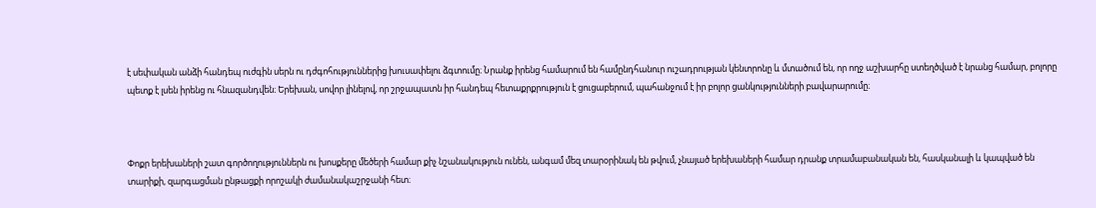է սեփական անձի հանդեպ ուժգին սերն ու դժգոհություններից խուսափելու ձգտումը։ Նրանք իրենց համարում են համընդհանուր ուշադրության կենտրոնը և մտածում են, որ ողջ աշխարհը ստեղծված է նրանց համար, բոլորը պետք է լսեն իրենց ու հնազանդվեն։ Երեխան, սովոր լինելով, որ շրջապատն իր հանդեպ հետաքրքրություն է ցուցաբերում, պահանջում է իր բոլոր ցանկությունների բավարարումը։



Փոքր երեխաների շատ գործողություններն ու խոսքերը մեծերի համար քիչ նշանակություն ունեն, անգամ մեզ տարօրինակ են թվում, չնայած երեխաների համար դրանք տրամաբանական են, հասկանալի և կապված են տարիքի, զարգացման ընթացքի որոշակի ժամանակաշրջանի հետ։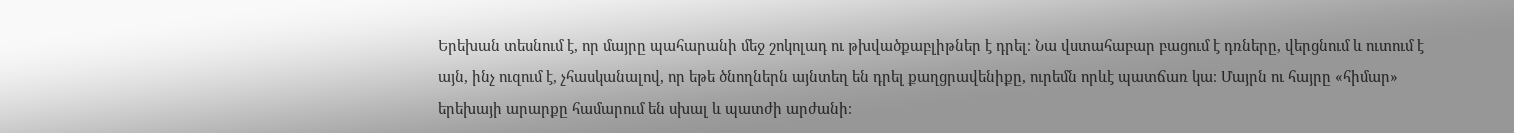Երեխան տեսնում է, որ մայրը պահարանի մեջ շոկոլադ ու թխվածքաբլիթներ է դրել։ Նա վստահաբար բացում է դռները, վերցնում և ուտում է այն, ինչ ուզում է, չհասկանալով, որ եթե ծնողներն այնտեղ են դրել քաղցրավենիքը, ուրեմն որևէ պատճառ կա։ Մայրն ու հայրը «հիմար» երեխայի արարքը համարում են սխալ և պատժի արժանի։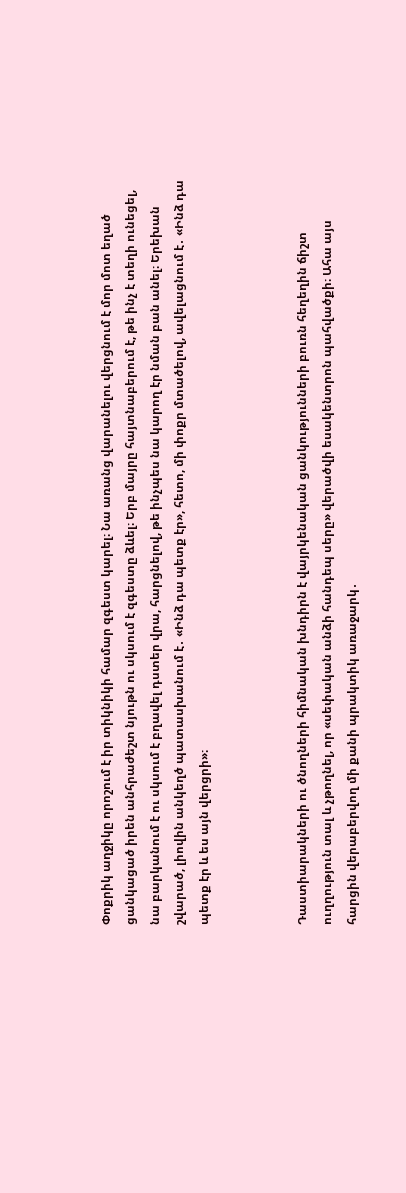Փոքրիկ աղջիկը որոշում է իր տիկնիկի համար զգեստ կարել։ Նա առանց վարանելու վերցնում է մոր մոտ եղած ցանկացած իրեն անհրաժեշտ նյութն ու սկսում է զգեստը ձևել։ Երբ մայրը հայտնաբերում է, թե ինչ է տեղի ունեցել, նա բարկանում է ու սկսում է բղավել դստեր վրա, հարցնելով, թե ինչպես նա կարող էր նման բան անել։ Երեխան շվարած, լիովին անկեղծ պատասխանում է․ «Ինձ դա պետք էր», հետո, մի փոքր մտածելով, ավելացնում է․ «Ինձ դա պետք էր և ես այն վերցրի»։



Դաստիարակների ու ծնողների հիմնական խնդիրն է վայրկենական ցանկությունների բուռն հեղեղին ճիշտ ուղղություն տալ և չթողնել, որ «սեփական անձի հանդեպ սերը» վերածվի եսակենտրոն պահվածքի։ Ահա այս հարցին վերաբերվող մի քանի պրակտիկ առաջարկ․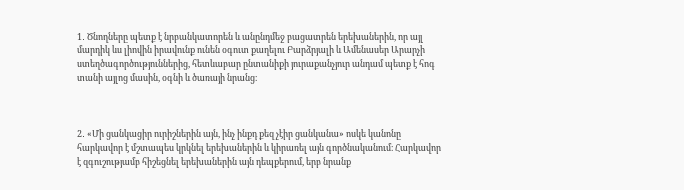1․ Ծնողները պետք է նրբանկատորեն և անընդմեջ բացատրեն երեխաներին, որ այլ մարդիկ ևս լիովին իրավունք ունեն օգուտ քաղելու Բարձրյալի և Ամենասեր Արարչի ստեղծագործություններից, հետևաբար ընտանիքի յուրաքանչյուր անդամ պետք է հոգ տանի այլոց մասին, օգնի և ծառայի նրանց։



2․ «Մի ցանկացիր ուրիշներին այն, ինչ ինքդ քեզ չէիր ցանկանա» ոսկե կանոնը հարկավոր է մշտապես կրկնել երեխաներին և կիրառել այն գործնականում։ Հարկավոր է զգուշությամբ հիշեցնել երեխաներին այն դեպքերում, երբ նրանք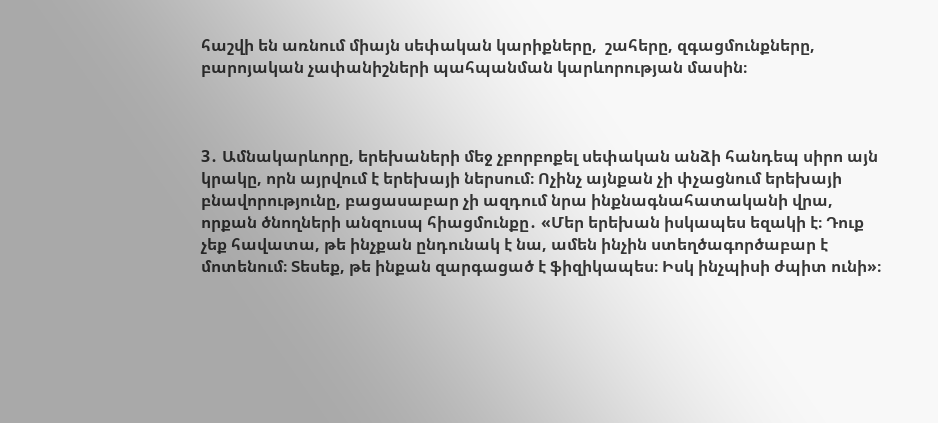հաշվի են առնում միայն սեփական կարիքները,  շահերը, զգացմունքները, բարոյական չափանիշների պահպանման կարևորության մասին։



3․ Ամնակարևորը, երեխաների մեջ չբորբոքել սեփական անձի հանդեպ սիրո այն կրակը, որն այրվում է երեխայի ներսում։ Ոչինչ այնքան չի փչացնում երեխայի բնավորությունը, բացասաբար չի ազդում նրա ինքնագնահատականի վրա, որքան ծնողների անզուսպ հիացմունքը․ «Մեր երեխան իսկապես եզակի է։ Դուք չեք հավատա, թե ինչքան ընդունակ է նա, ամեն ինչին ստեղծագործաբար է մոտենում։ Տեսեք, թե ինքան զարգացած է ֆիզիկապես։ Իսկ ինչպիսի ժպիտ ունի»։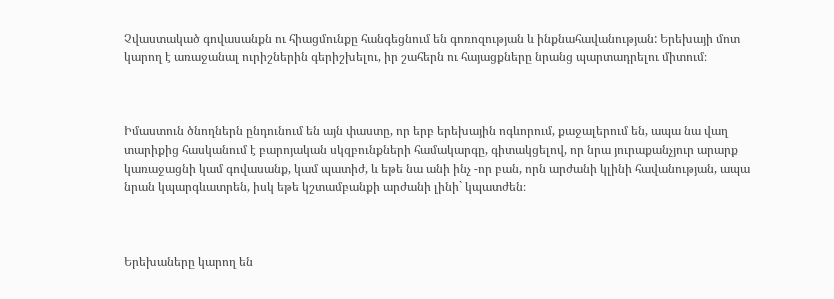Չվաստակած գովասանքն ու հիացմունքը հանգեցնում են գոռոզության և ինքնահավանության: Երեխայի մոտ կարող է առաջանալ ուրիշներին գերիշխելու, իր շահերն ու հայացքները նրանց պարտադրելու միտում։



Իմաստուն ծնողներն ընդունում են այն փաստը, որ երբ երեխային ոգևորում, քաջալերում են, ապա նա վաղ տարիքից հասկանում է բարոյական սկզբունքների համակարգը, գիտակցելով, որ նրա յուրաքանչյուր արարք կառաջացնի կամ գովասանք, կամ պատիժ, և եթե նա անի ինչ -որ բան, որն արժանի կլինի հավանության, ապա նրան կպարգևատրեն, իսկ եթե կշտամբանքի արժանի լինի` կպատժեն։



Երեխաները կարող են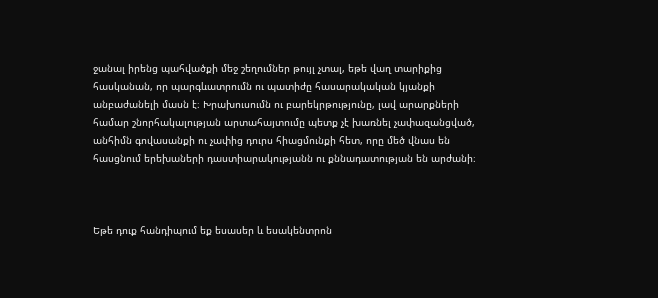ջանալ իրենց պահվածքի մեջ շեղումներ թույլ չտալ, եթե վաղ տարիքից հասկանան, որ պարգևատրումն ու պատիժը հասարակական կյանքի անբաժանելի մասն է։ Խրախուսումն ու բարեկրթությունը, լավ արարքների համար շնորհակալության արտահայտումը պետք չէ խառնել չափազանցված, անհիմն գովասանքի ու չափից դուրս հիացմունքի հետ, որը մեծ վնաս են հասցնում երեխաների դաստիարակությանն ու քննադատության են արժանի։



Եթե դուք հանդիպում եք եսասեր և եսակենտրոն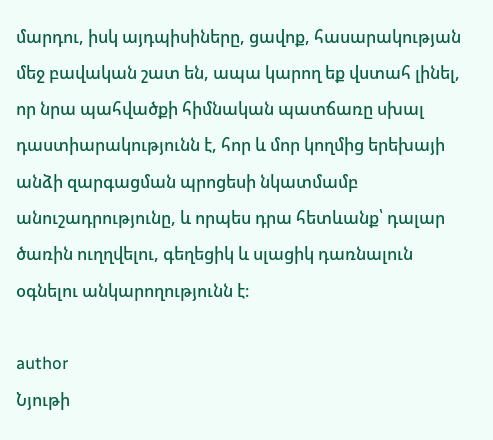մարդու, իսկ այդպիսիները, ցավոք, հասարակության մեջ բավական շատ են, ապա կարող եք վստահ լինել, որ նրա պահվածքի հիմնական պատճառը սխալ դաստիարակությունն է, հոր և մոր կողմից երեխայի անձի զարգացման պրոցեսի նկատմամբ անուշադրությունը, և որպես դրա հետևանք՝ դալար ծառին ուղղվելու, գեղեցիկ և սլացիկ դառնալուն օգնելու անկարողությունն է։

author
Նյութի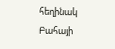հեղինակ
Բահայի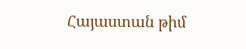Հայաստան թիմ